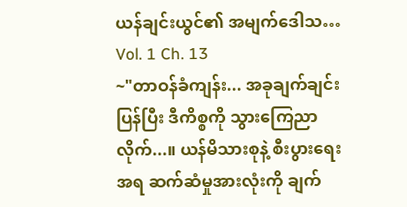ယန်ချင်းယွင်၏ အမျက်ဒေါသ…
Vol. 1 Ch. 13
~"တာဝန်ခံကျန်း... အခုချက်ချင်းပြန်ပြီး ဒီကိစ္စကို သွားကြေညာလိုက်...။ ယန်မိသားစုနဲ့ စီးပွားရေးအရ ဆက်ဆံမှုအားလုံးကို ချက်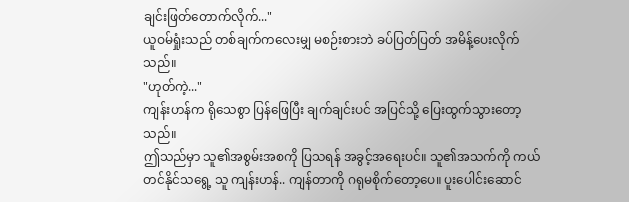ချင်းဖြတ်တောက်လိုက်..."
ယူဝမ်ရှုံးသည် တစ်ချက်ကလေးမျှ မစဉ်းစားဘဲ ခပ်ပြတ်ပြတ် အမိန့်ပေးလိုက်သည်။
"ဟုတ်ကဲ့..."
ကျန်းဟန်က ရိုသေစွာ ပြန်ဖြေပြီး ချက်ချင်းပင် အပြင်သို့ ပြေးထွက်သွားတော့သည်။
ဤသည်မှာ သူ၏အစွမ်းအစကို ပြသရန် အခွင့်အရေးပင်။ သူ၏အသက်ကို ကယ်တင်နိုင်သရွေ့ သူ ကျန်းဟန်.. ကျန်တာကို ဂရုမစိုက်တော့ပေ။ ပူးပေါင်းဆောင်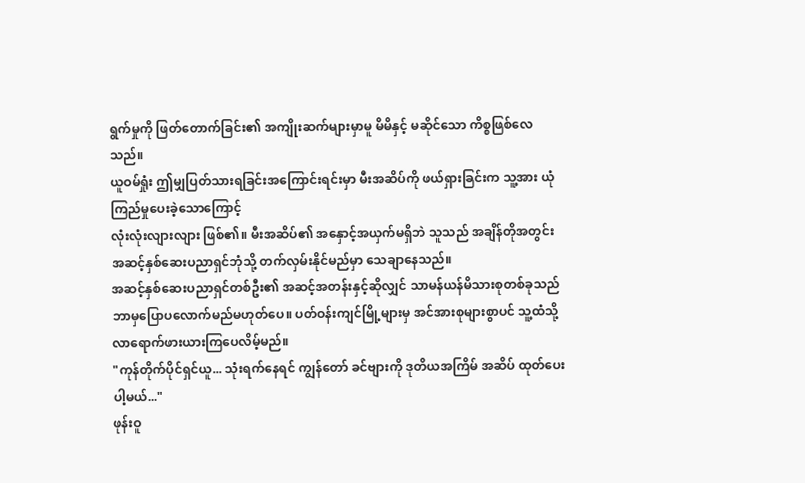ရွက်မှုကို ဖြတ်တောက်ခြင်း၏ အကျိုးဆက်များမှာမူ မိမိနှင့် မဆိုင်သော ကိစ္စဖြစ်လေသည်။
ယူဝမ်ရှုံး ဤမျှပြတ်သားရခြင်းအကြောင်းရင်းမှာ မီးအဆိပ်ကို ဖယ်ရှားခြင်းက သူ့အား ယုံကြည်မှုပေးခဲ့သောကြောင့်
လုံးလုံးလျားလျား ဖြစ်၏။ မီးအဆိပ်၏ အနှောင့်အယှက်မရှိဘဲ သူသည် အချိန်တိုအတွင်း အဆင့်နှစ်ဆေးပညာရှင်ဘုံသို့ တက်လှမ်းနိုင်မည်မှာ သေချာနေသည်။
အဆင့်နှစ်ဆေးပညာရှင်တစ်ဦး၏ အဆင့်အတန်းနှင့်ဆိုလျှင် သာမန်ယန်မိသားစုတစ်ခုသည် ဘာမှပြောပလောက်မည်မဟုတ်ပေ။ ပတ်ဝန်းကျင်မြို့များမှ အင်အားစုများစွာပင် သူ့ထံသို့ လာရောက်ဖားယားကြပေလိမ့်မည်။
"ကုန်တိုက်ပိုင်ရှင်ယူ... သုံးရက်နေရင် ကျွန်တော် ခင်ဗျားကို ဒုတိယအကြိမ် အဆိပ် ထုတ်ပေးပါ့မယ်..."
ဖုန်းဝူ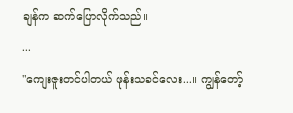ချန်က ဆက်ပြောလိုက်သည်။
...
"ကျေးဇူးတင်ပါတယ် ဖုန်းသခင်လေး...။ ကျွန်တော့်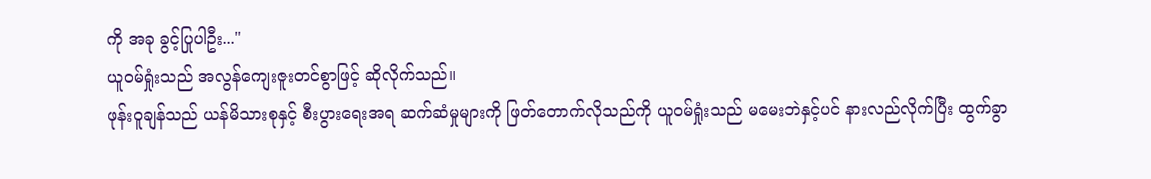ကို အခု ခွင့်ပြုပါဦး..."
ယူဝမ်ရှုံးသည် အလွန်ကျေးဇူးတင်စွာဖြင့် ဆိုလိုက်သည်။
ဖုန်းဝူချန်သည် ယန်မိသားစုနှင့် စီးပွားရေးအရ ဆက်ဆံမှုများကို ဖြတ်တောက်လိုသည်ကို ယူဝမ်ရှုံးသည် မမေးဘဲနှင့်ပင် နားလည်လိုက်ပြီး ထွက်ခွာ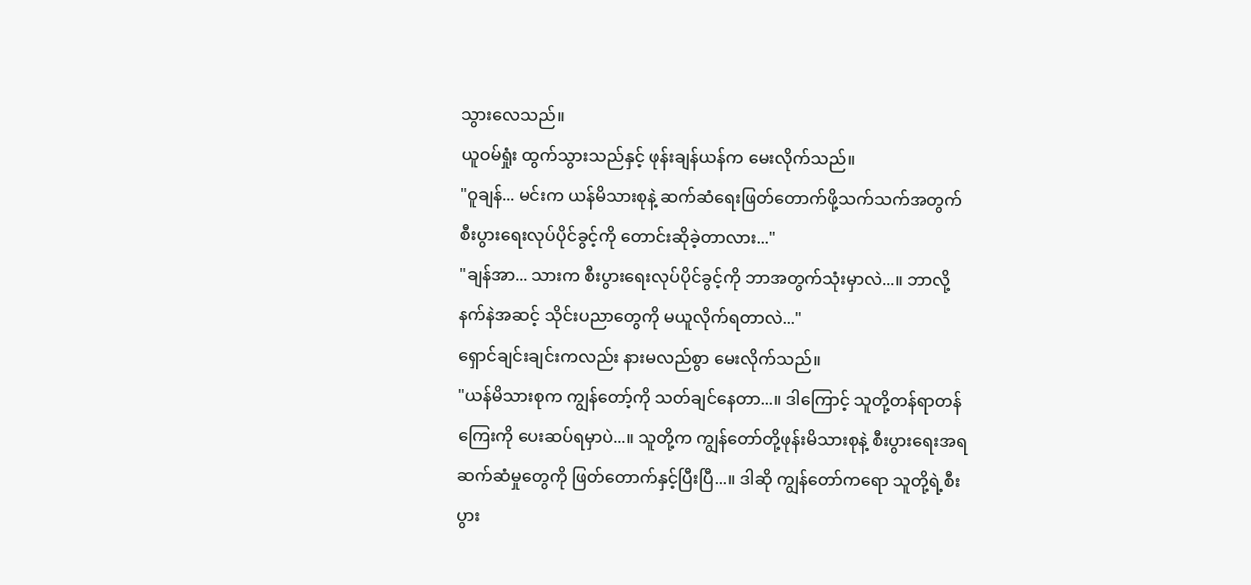သွားလေသည်။
ယူဝမ်ရှုံး ထွက်သွားသည်နှင့် ဖုန်းချန်ယန်က မေးလိုက်သည်။
"ဝူချန်... မင်းက ယန်မိသားစုနဲ့ ဆက်ဆံရေးဖြတ်တောက်ဖို့သက်သက်အတွက် စီးပွားရေးလုပ်ပိုင်ခွင့်ကို တောင်းဆိုခဲ့တာလား..."
"ချန်အာ... သားက စီးပွားရေးလုပ်ပိုင်ခွင့်ကို ဘာအတွက်သုံးမှာလဲ...။ ဘာလို့ နက်နဲအဆင့် သိုင်းပညာတွေကို မယူလိုက်ရတာလဲ..."
ရှောင်ချင်းချင်းကလည်း နားမလည်စွာ မေးလိုက်သည်။
"ယန်မိသားစုက ကျွန်တော့်ကို သတ်ချင်နေတာ...။ ဒါကြောင့် သူတို့တန်ရာတန်ကြေးကို ပေးဆပ်ရမှာပဲ...။ သူတို့က ကျွန်တော်တို့ဖုန်းမိသားစုနဲ့ စီးပွားရေးအရ ဆက်ဆံမှုတွေကို ဖြတ်တောက်နှင့်ပြီးပြီ...။ ဒါဆို ကျွန်တော်ကရော သူတို့ရဲ့စီးပွား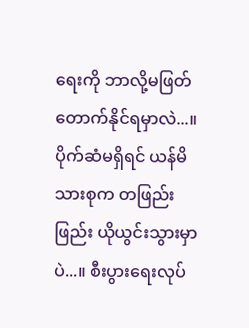ရေးကို ဘာလို့မဖြတ်တောက်နိုင်ရမှာလဲ...။ ပိုက်ဆံမရှိရင် ယန်မိသားစုက တဖြည်းဖြည်း ယိုယွင်းသွားမှာပဲ...။ စီးပွားရေးလုပ်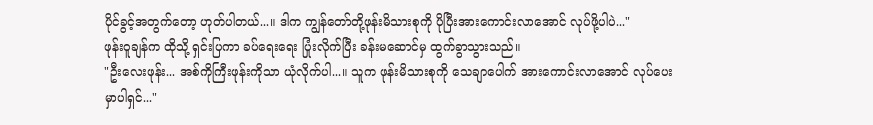ပိုင်ခွင့်အတွက်တော့ ဟုတ်ပါတယ်...။ ဒါက ကျွန်တော်တို့ဖုန်းမိသားစုကို ပိုပြီးအားကောင်းလာအောင် လုပ်ဖို့ပါပဲ..."
ဖုန်းဝူချန်က ထိုသို့ ရှင်းပြကာ ခပ်ရေးရေး ပြုံးလိုက်ပြီး ခန်းမဆောင်မှ ထွက်ခွာသွားသည်။
"ဦးလေးဖုန်း... အစ်ကိုကြီးဖုန်းကိုသာ ယုံလိုက်ပါ...။ သူက ဖုန်းမိသားစုကို သေချာပေါက် အားကောင်းလာအောင် လုပ်ပေးမှာပါရှင်..."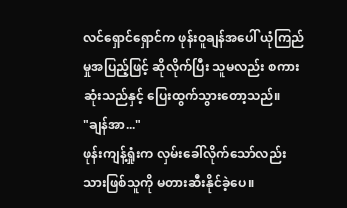လင်ရှောင်ရှောင်က ဖုန်းဝူချန်အပေါ် ယုံကြည်မှုအပြည့်ဖြင့် ဆိုလိုက်ပြီး သူမလည်း စကားဆုံးသည်နှင့် ပြေးထွက်သွားတော့သည်။
"ချန်အာ..."
ဖုန်းကျန့်ရှုံးက လှမ်းခေါ်လိုက်သော်လည်း သားဖြစ်သူကို မတားဆီးနိုင်ခဲ့ပေ။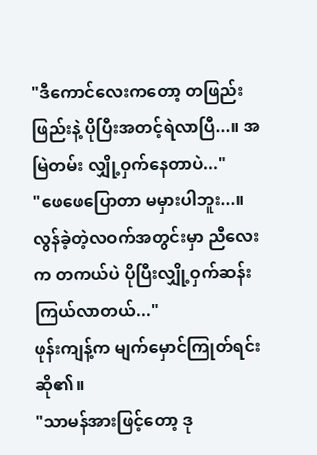"ဒီကောင်လေးကတော့ တဖြည်းဖြည်းနဲ့ ပိုပြီးအတင့်ရဲလာပြီ...။ အမြဲတမ်း လျှို့ဝှက်နေတာပဲ..."
"ဖေဖေပြောတာ မမှားပါဘူး...။ လွန်ခဲ့တဲ့လဝက်အတွင်းမှာ ညီလေးက တကယ်ပဲ ပိုပြီးလျှို့ဝှက်ဆန်းကြယ်လာတယ်..."
ဖုန်းကျန့်က မျက်မှောင်ကြုတ်ရင်း ဆို၏။
"သာမန်အားဖြင့်တော့ ဒု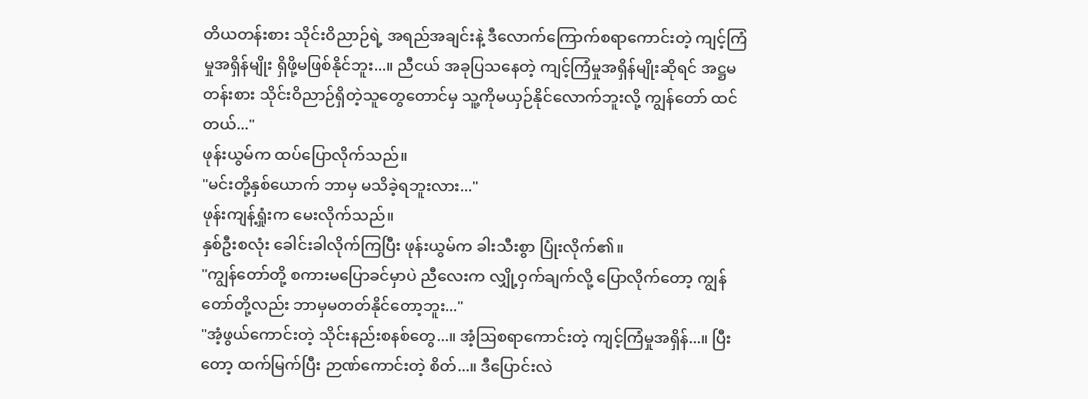တိယတန်းစား သိုင်းဝိညာဉ်ရဲ့ အရည်အချင်းနဲ့ ဒီလောက်ကြောက်စရာကောင်းတဲ့ ကျင့်ကြံမှုအရှိန်မျိုး ရှိဖို့မဖြစ်နိုင်ဘူး...။ ညီငယ် အခုပြသနေတဲ့ ကျင့်ကြံမှုအရှိန်မျိုးဆိုရင် အဋ္ဌမတန်းစား သိုင်းဝိညာဉ်ရှိတဲ့သူတွေတောင်မှ သူ့ကိုမယှဉ်နိုင်လောက်ဘူးလို့ ကျွန်တော် ထင်တယ်..."
ဖုန်းယွမ်က ထပ်ပြောလိုက်သည်။
"မင်းတို့နှစ်ယောက် ဘာမှ မသိခဲ့ရဘူးလား..."
ဖုန်းကျန့်ရှုံးက မေးလိုက်သည်။
နှစ်ဦးစလုံး ခေါင်းခါလိုက်ကြပြီး ဖုန်းယွမ်က ခါးသီးစွာ ပြုံးလိုက်၏။
"ကျွန်တော်တို့ စကားမပြောခင်မှာပဲ ညီလေးက လျှို့ဝှက်ချက်လို့ ပြောလိုက်တော့ ကျွန်တော်တို့လည်း ဘာမှမတတ်နိုင်တော့ဘူး..."
"အံ့ဖွယ်ကောင်းတဲ့ သိုင်းနည်းစနစ်တွေ...။ အံ့ဩစရာကောင်းတဲ့ ကျင့်ကြံမှုအရှိန်...။ ပြီးတော့ ထက်မြက်ပြီး ဉာဏ်ကောင်းတဲ့ စိတ်...။ ဒီပြောင်းလဲ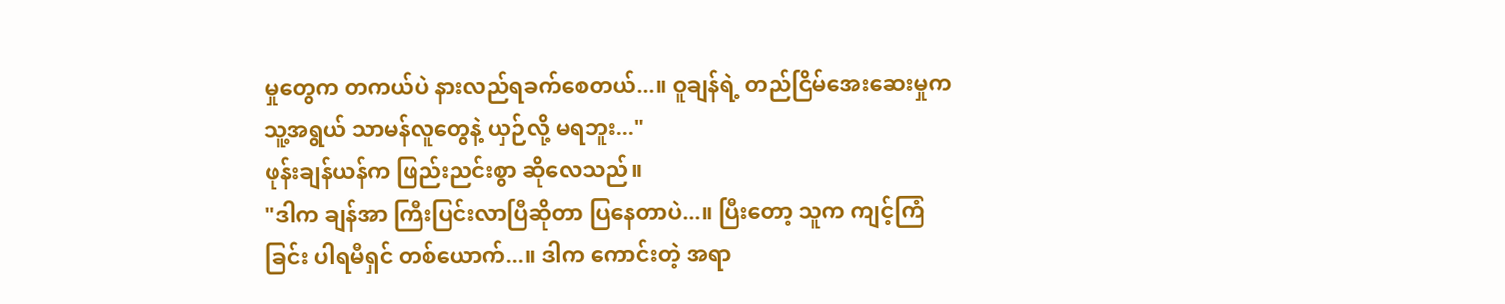မှုတွေက တကယ်ပဲ နားလည်ရခက်စေတယ်...။ ဝူချန်ရဲ့ တည်ငြိမ်အေးဆေးမှုက သူ့အရွယ် သာမန်လူတွေနဲ့ ယှဉ်လို့ မရဘူး..."
ဖုန်းချန်ယန်က ဖြည်းညင်းစွာ ဆိုလေသည်။
"ဒါက ချန်အာ ကြီးပြင်းလာပြီဆိုတာ ပြနေတာပဲ...။ ပြီးတော့ သူက ကျင့်ကြံခြင်း ပါရမီရှင် တစ်ယောက်...။ ဒါက ကောင်းတဲ့ အရာ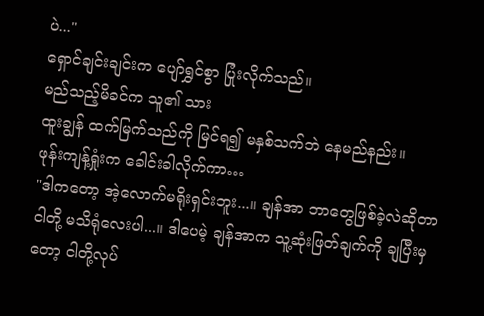ပဲ..."
ရှောင်ချင်းချင်းက ပျော်ရွှင်စွာ ပြုံးလိုက်သည်။
မည်သည့်မိခင်က သူ၏ သား
ထူးချွန် ထက်မြက်သည်ကို မြင်ရ၍ မနှစ်သက်ဘဲ နေမည်နည်း။
ဖုန်းကျန့်ရှုံးက ခေါင်းခါလိုက်ကာ…
"ဒါကတော့ အဲ့လောက်မရိုးရှင်းဘူး...။ ချန်အာ ဘာတွေဖြစ်ခဲ့လဲဆိုတာ ငါတို့ မသိရုံလေးပါ...။ ဒါပေမဲ့ ချန်အာက သူ့ဆုံးဖြတ်ချက်ကို ချပြီးမှတော့ ငါတို့လုပ်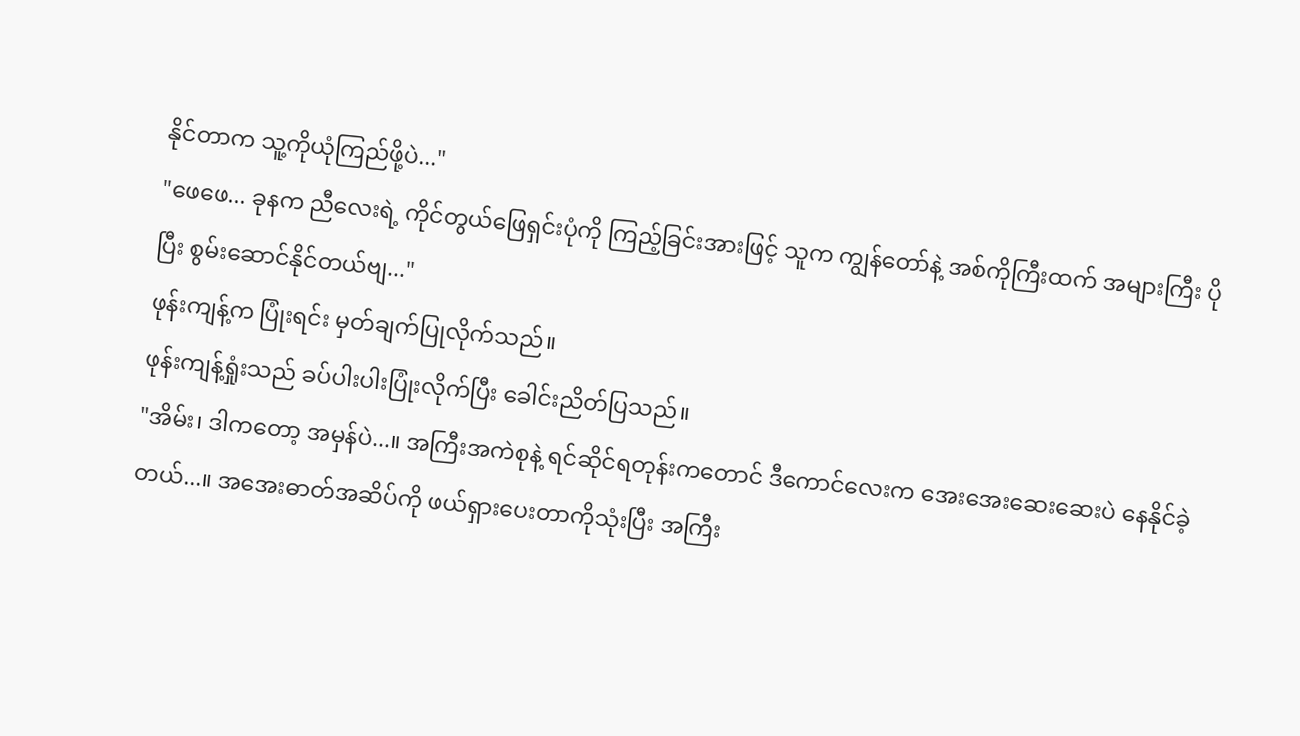နိုင်တာက သူ့ကိုယုံကြည်ဖို့ပဲ..."
"ဖေဖေ... ခုနက ညီလေးရဲ့ ကိုင်တွယ်ဖြေရှင်းပုံကို ကြည့်ခြင်းအားဖြင့် သူက ကျွန်တော်နဲ့ အစ်ကိုကြီးထက် အများကြီး ပိုပြီး စွမ်းဆောင်နိုင်တယ်ဗျ..."
ဖုန်းကျန့်က ပြုံးရင်း မှတ်ချက်ပြုလိုက်သည်။
ဖုန်းကျန့်ရှုံးသည် ခပ်ပါးပါးပြုံးလိုက်ပြီး ခေါင်းညိတ်ပြသည်။
"အိမ်း၊ ဒါကတော့ အမှန်ပဲ...။ အကြီးအကဲစုနဲ့ ရင်ဆိုင်ရတုန်းကတောင် ဒီကောင်လေးက အေးအေးဆေးဆေးပဲ နေနိုင်ခဲ့တယ်...။ အအေးဓာတ်အဆိပ်ကို ဖယ်ရှားပေးတာကိုသုံးပြီး အကြီး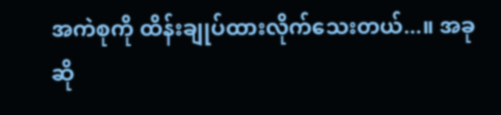အကဲစုကို ထိန်းချုပ်ထားလိုက်သေးတယ်...။ အခုဆို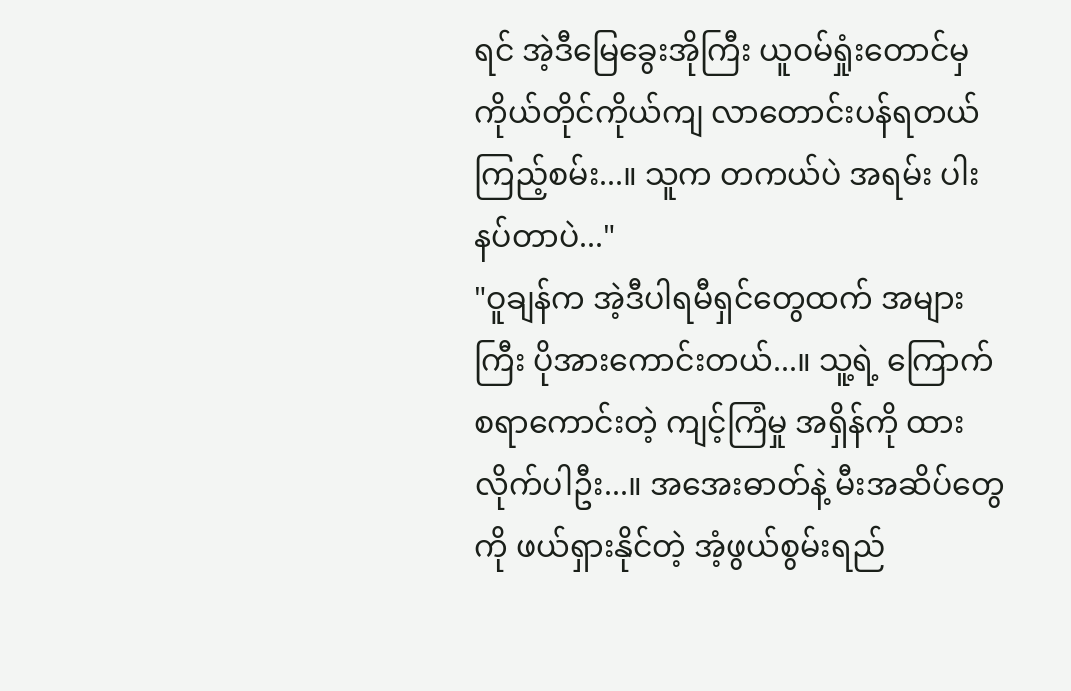ရင် အဲ့ဒီမြေခွေးအိုကြီး ယူဝမ်ရှုံးတောင်မှ ကိုယ်တိုင်ကိုယ်ကျ လာတောင်းပန်ရတယ် ကြည့်စမ်း...။ သူက တကယ်ပဲ အရမ်း ပါးနပ်တာပဲ..."
"ဝူချန်က အဲ့ဒီပါရမီရှင်တွေထက် အများကြီး ပိုအားကောင်းတယ်...။ သူ့ရဲ့ ကြောက်စရာကောင်းတဲ့ ကျင့်ကြံမှု အရှိန်ကို ထားလိုက်ပါဦး...။ အအေးဓာတ်နဲ့ မီးအဆိပ်တွေကို ဖယ်ရှားနိုင်တဲ့ အံ့ဖွယ်စွမ်းရည်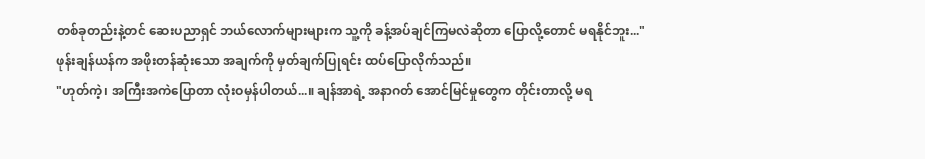တစ်ခုတည်းနဲ့တင် ဆေးပညာရှင် ဘယ်လောက်များများက သူ့ကို ခန့်အပ်ချင်ကြမလဲဆိုတာ ပြောလို့တောင် မရနိုင်ဘူး..."
ဖုန်းချန်ယန်က အဖိုးတန်ဆုံးသော အချက်ကို မှတ်ချက်ပြုရင်း ထပ်ပြောလိုက်သည်။
"ဟုတ်ကဲ့၊ အကြီးအကဲပြောတာ လုံးဝမှန်ပါတယ်...။ ချန်အာရဲ့ အနာဂတ် အောင်မြင်မှုတွေက တိုင်းတာလို့ မရ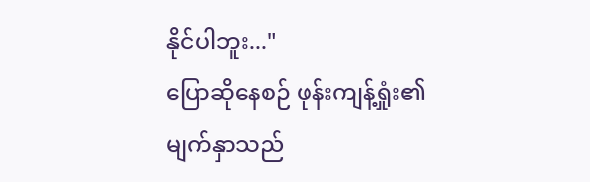နိုင်ပါဘူး..."
ပြောဆိုနေစဉ် ဖုန်းကျန့်ရှုံး၏ မျက်နှာသည်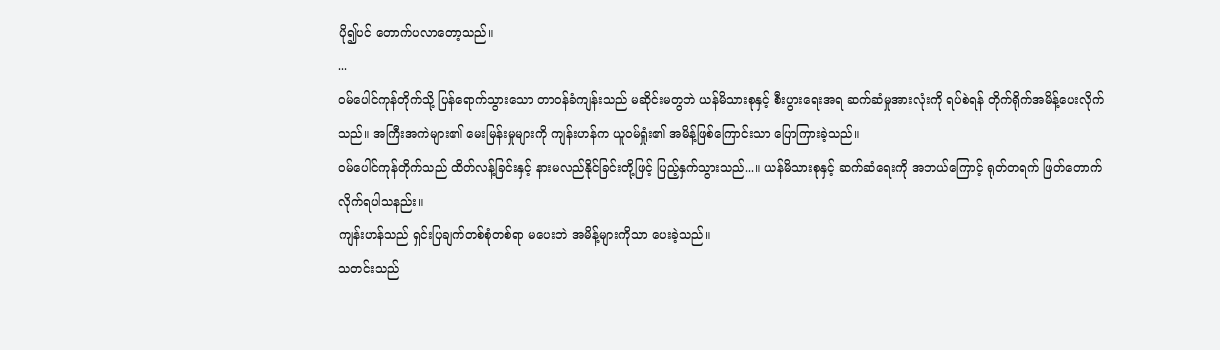ပို၍ပင် တောက်ပလာတော့သည်။
...
ဝမ်ပေါင်ကုန်တိုက်သို့ ပြန်ရောက်သွားသော တာဝန်ခံကျန်းသည် မဆိုင်းမတွဘဲ ယန်မိသားစုနှင့် စီးပွားရေးအရ ဆက်ဆံမှုအားလုံးကို ရပ်စဲရန် တိုက်ရိုက်အမိန့်ပေးလိုက်သည်။ အကြီးအကဲများ၏ မေးမြန်းမှုများကို ကျန်းဟန်က ယူဝမ်ရှုံး၏ အမိန့်ဖြစ်ကြောင်းသာ ပြောကြားခဲ့သည်။
ဝမ်ပေါင်ကုန်တိုက်သည် ထိတ်လန့်ခြင်းနှင့် နားမလည်နိုင်ခြင်းတို့ဖြင့် ပြည့်နှက်သွားသည်...။ ယန်မိသားစုနှင့် ဆက်ဆံရေးကို အဘယ်ကြောင့် ရုတ်တရက် ဖြတ်တောက်လိုက်ရပါသနည်း။
ကျန်းဟန်သည် ရှင်းပြချက်တစ်စုံတစ်ရာ မပေးဘဲ အမိန့်များကိုသာ ပေးခဲ့သည်။
သတင်းသည်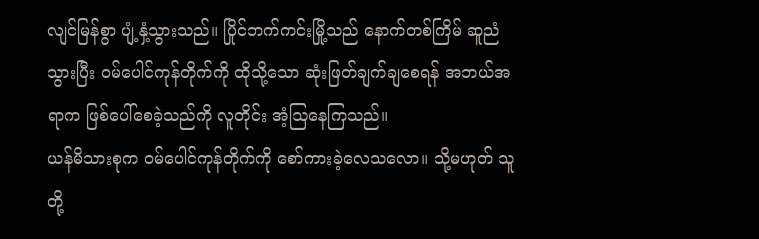လျင်မြန်စွာ ပျံ့နှံ့သွားသည်။ ပြိုင်ဘက်ကင်းမြို့သည် နောက်တစ်ကြိမ် ဆူညံသွားပြီး ဝမ်ပေါင်ကုန်တိုက်ကို ထိုသို့သော ဆုံးဖြတ်ချက်ချစေရန် အဘယ်အရာက ဖြစ်ပေါ်စေခဲ့သည်ကို လူတိုင်း အံ့ဩနေကြသည်။
ယန်မိသားစုက ဝမ်ပေါင်ကုန်တိုက်ကို စော်ကားခဲ့လေသလော။ သို့မဟုတ် သူတို့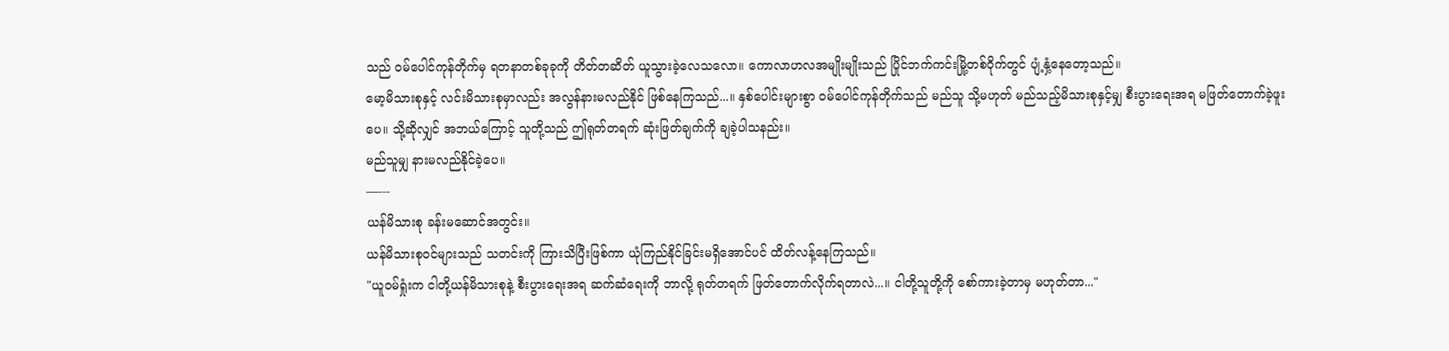သည် ဝမ်ပေါင်ကုန်တိုက်မှ ရတနာတစ်ခုခုကို တိတ်တဆိတ် ယူသွားခဲ့လေသလော။ ကောလာဟလအမျိုးမျိုးသည် ပြိုင်ဘက်ကင်းမြို့တစ်ဝိုက်တွင် ပျံ့နှံ့နေတော့သည်။
မော့မိသားစုနှင့် လင်းမိသားစုမှာလည်း အလွန်နားမလည်နိုင် ဖြစ်နေကြသည်...။ နှစ်ပေါင်းများစွာ ဝမ်ပေါင်ကုန်တိုက်သည် မည်သူ သို့မဟုတ် မည်သည့်မိသားစုနှင့်မျှ စီးပွားရေးအရ မဖြတ်တောက်ခဲ့ဖူးပေ။ သို့ဆိုလျှင် အဘယ်ကြောင့် သူတို့သည် ဤရုတ်တရက် ဆုံးဖြတ်ချက်ကို ချခဲ့ပါသနည်း။
မည်သူမျှ နားမလည်နိုင်ခဲ့ပေ။
—---
ယန်မိသားစု ခန်းမဆောင်အတွင်း။
ယန်မိသားစုဝင်များသည် သတင်းကို ကြားသိပြီးဖြစ်ကာ ယုံကြည်နိုင်ခြင်းမရှိအောင်ပင် ထိတ်လန့်နေကြသည်။
"ယူဝမ်ရှုံးက ငါတို့ယန်မိသားစုနဲ့ စီးပွားရေးအရ ဆက်ဆံရေးကို ဘာလို့ ရုတ်တရက် ဖြတ်တောက်လိုက်ရတာလဲ...။ ငါတို့သူတို့ကို စော်ကားခဲ့တာမှ မဟုတ်တာ..."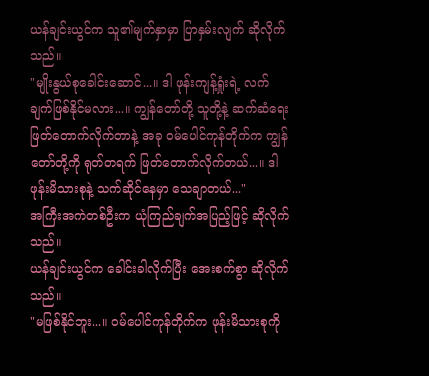ယန်ချင်းယွင်က သူ၏မျက်နှာမှာ ပြာနှမ်းလျက် ဆိုလိုက်သည်။
"မျိုးနွယ်စုခေါင်းဆောင်...။ ဒါ ဖုန်းကျန့်ရှုံးရဲ့ လက်ချက်ဖြစ်နိုင်မလား...။ ကျွန်တော်တို့ သူတို့နဲ့ ဆက်ဆံရေးဖြတ်တောက်လိုက်တာနဲ့ အခု ဝမ်ပေါင်ကုန်တိုက်က ကျွန်တော်တို့ကို ရုတ်တရက် ဖြတ်တောက်လိုက်တယ်...။ ဒါ ဖုန်းမိသားစုနဲ့ သက်ဆိုင်နေမှာ သေချာတယ်..."
အကြီးအကဲတစ်ဦးက ယုံကြည်ချက်အပြည့်ဖြင့် ဆိုလိုက်သည်။
ယန်ချင်းယွင်က ခေါင်းခါလိုက်ပြီး အေးစက်စွာ ဆိုလိုက်သည်။
"မဖြစ်နိုင်ဘူး...။ ဝမ်ပေါင်ကုန်တိုက်က ဖုန်းမိသားစုကို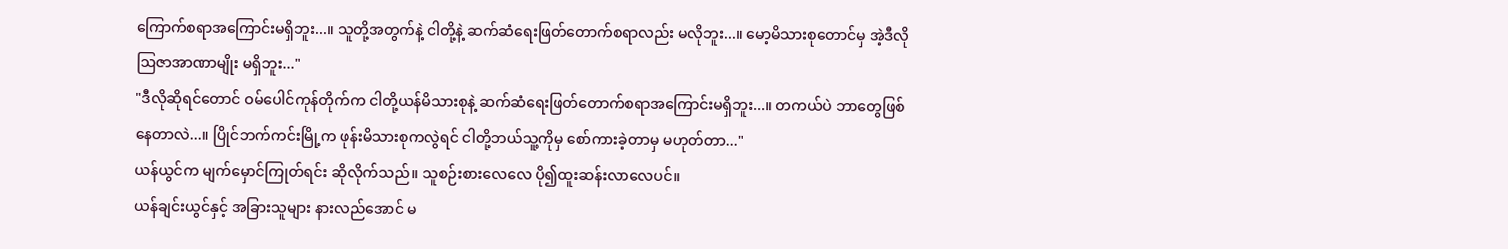ကြောက်စရာအကြောင်းမရှိဘူး...။ သူတို့အတွက်နဲ့ ငါတို့နဲ့ ဆက်ဆံရေးဖြတ်တောက်စရာလည်း မလိုဘူး...။ မော့မိသားစုတောင်မှ အဲ့ဒီလိုဩဇာအာဏာမျိုး မရှိဘူး..."
"ဒီလိုဆိုရင်တောင် ဝမ်ပေါင်ကုန်တိုက်က ငါတို့ယန်မိသားစုနဲ့ ဆက်ဆံရေးဖြတ်တောက်စရာအကြောင်းမရှိဘူး...။ တကယ်ပဲ ဘာတွေဖြစ်နေတာလဲ...။ ပြိုင်ဘက်ကင်းမြို့က ဖုန်းမိသားစုကလွဲရင် ငါတို့ဘယ်သူ့ကိုမှ စော်ကားခဲ့တာမှ မဟုတ်တာ..."
ယန်ယွင်က မျက်မှောင်ကြုတ်ရင်း ဆိုလိုက်သည်။ သူစဉ်းစားလေလေ ပို၍ထူးဆန်းလာလေပင်။
ယန်ချင်းယွင်နှင့် အခြားသူများ နားလည်အောင် မ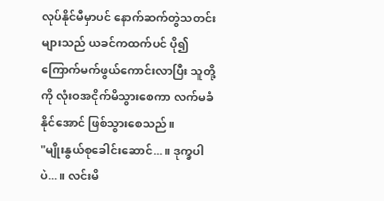လုပ်နိုင်မီမှာပင် နောက်ဆက်တွဲသတင်းများသည် ယခင်ကထက်ပင် ပို၍ကြောက်မက်ဖွယ်ကောင်းလာပြီး သူတို့ကို လုံးဝအငိုက်မိသွားစေကာ လက်မခံနိုင်အောင် ဖြစ်သွားစေသည်။
"မျိုးနွယ်စုခေါင်းဆောင်...။ ဒုက္ခပါပဲ...။ လင်းမိ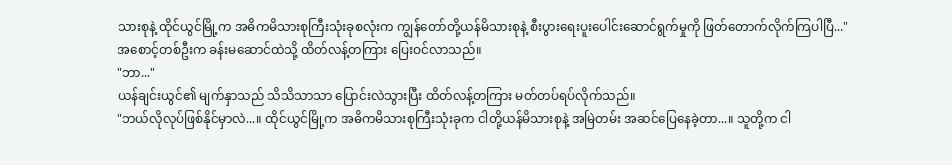သားစုနဲ့ ထိုင်ယွင်မြို့က အဓိကမိသားစုကြီးသုံးခုစလုံးက ကျွန်တော်တို့ယန်မိသားစုနဲ့ စီးပွားရေးပူးပေါင်းဆောင်ရွက်မှုကို ဖြတ်တောက်လိုက်ကြပါပြီ..."
အစောင့်တစ်ဦးက ခန်းမဆောင်ထဲသို့ ထိတ်လန့်တကြား ပြေးဝင်လာသည်။
"ဘာ..."
ယန်ချင်းယွင်၏ မျက်နှာသည် သိသိသာသာ ပြောင်းလဲသွားပြီး ထိတ်လန့်တကြား မတ်တပ်ရပ်လိုက်သည်။
"ဘယ်လိုလုပ်ဖြစ်နိုင်မှာလဲ...။ ထိုင်ယွင်မြို့က အဓိကမိသားစုကြီးသုံးခုက ငါတို့ယန်မိသားစုနဲ့ အမြဲတမ်း အဆင်ပြေနေခဲ့တာ...။ သူတို့က ငါ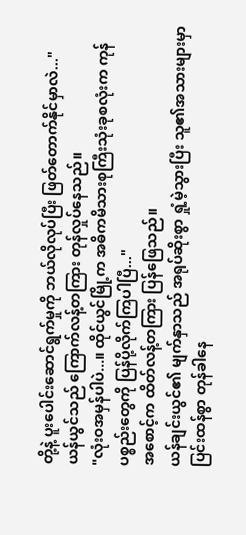တို့နဲ့ ပူးပေါင်းဆောင်ရွက်မှုကို ဘယ်လိုလုပ်ပြီး ဖြတ်တောက်နိုင်မှာလဲ..."
ယန်ယွင်သည် ကြောက်လန့်တကြား တုန်လှုပ်နေသည်။
"လုံးဝအမှန်ပါပဲ...။ ထိုင်ယွင်မြို့က အဓိကမိသားစုကြီးသုံးခုစလုံးက ကုန်ပစ္စည်းတွေကို ပြန်ပို့လိုက်ကြပါပြီ..."
အစောင့်က ထိတ်လန့်တကြား ပြန်ဖြေသည်။
ယန်ချင်းယွင်၏ မျက်နှာသည် အရုပ်ဆိုးစွာ ရှုံ့မဲ့သွားပြီး သူ၏အသားများမှာ ပြင်းထန်စွာ တုန်ခါနေ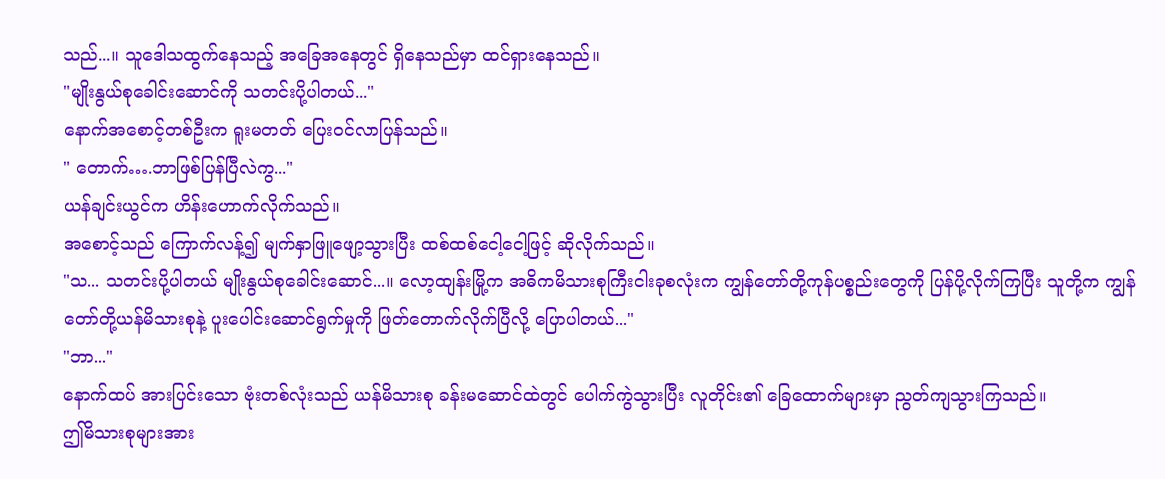သည်...။ သူဒေါသထွက်နေသည့် အခြေအနေတွင် ရှိနေသည်မှာ ထင်ရှားနေသည်။
"မျိုးနွယ်စုခေါင်းဆောင်ကို သတင်းပို့ပါတယ်..."
နောက်အစောင့်တစ်ဦးက ရူးမတတ် ပြေးဝင်လာပြန်သည်။
" တောက်….ဘာဖြစ်ပြန်ပြီလဲကွ..."
ယန်ချင်းယွင်က ဟိန်းဟောက်လိုက်သည်။
အစောင့်သည် ကြောက်လန့်၍ မျက်နှာဖြူဖျော့သွားပြီး ထစ်ထစ်ငေါ့ငေါ့ဖြင့် ဆိုလိုက်သည်။
"သ... သတင်းပို့ပါတယ် မျိုးနွယ်စုခေါင်းဆောင်...။ လော့ထျန်းမြို့က အဓိကမိသားစုကြီးငါးခုစလုံးက ကျွန်တော်တို့ကုန်ပစ္စည်းတွေကို ပြန်ပို့လိုက်ကြပြီး သူတို့က ကျွန်တော်တို့ယန်မိသားစုနဲ့ ပူးပေါင်းဆောင်ရွက်မှုကို ဖြတ်တောက်လိုက်ပြီလို့ ပြောပါတယ်..."
"ဘာ..."
နောက်ထပ် အားပြင်းသော ဗုံးတစ်လုံးသည် ယန်မိသားစု ခန်းမဆောင်ထဲတွင် ပေါက်ကွဲသွားပြီး လူတိုင်း၏ ခြေထောက်များမှာ ညွတ်ကျသွားကြသည်။
ဤမိသားစုများအား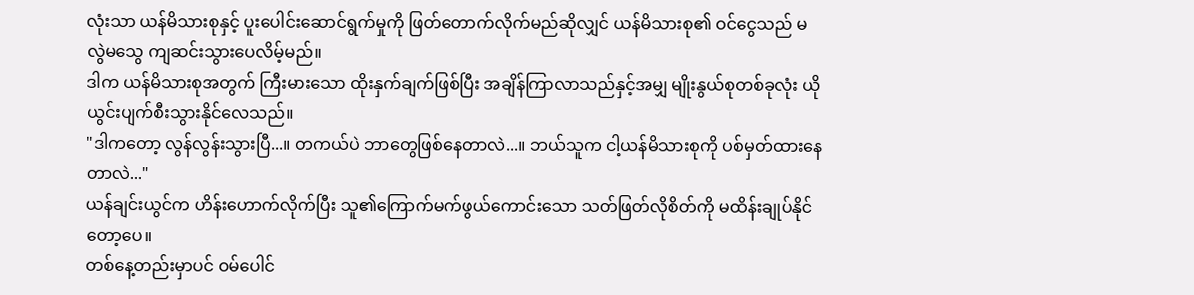လုံးသာ ယန်မိသားစုနှင့် ပူးပေါင်းဆောင်ရွက်မှုကို ဖြတ်တောက်လိုက်မည်ဆိုလျှင် ယန်မိသားစု၏ ဝင်ငွေသည် မလွဲမသွေ ကျဆင်းသွားပေလိမ့်မည်။
ဒါက ယန်မိသားစုအတွက် ကြီးမားသော ထိုးနှက်ချက်ဖြစ်ပြီး အချိန်ကြာလာသည်နှင့်အမျှ မျိုးနွယ်စုတစ်ခုလုံး ယိုယွင်းပျက်စီးသွားနိုင်လေသည်။
"ဒါကတော့ လွန်လွန်းသွားပြီ...။ တကယ်ပဲ ဘာတွေဖြစ်နေတာလဲ...။ ဘယ်သူက ငါ့ယန်မိသားစုကို ပစ်မှတ်ထားနေတာလဲ..."
ယန်ချင်းယွင်က ဟိန်းဟောက်လိုက်ပြီး သူ၏ကြောက်မက်ဖွယ်ကောင်းသော သတ်ဖြတ်လိုစိတ်ကို မထိန်းချုပ်နိုင်တော့ပေ။
တစ်နေ့တည်းမှာပင် ဝမ်ပေါင်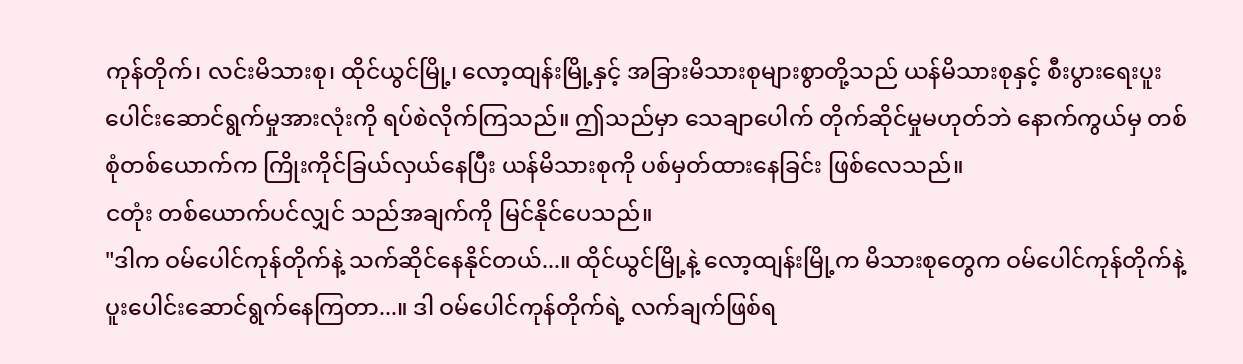ကုန်တိုက်၊ လင်းမိသားစု၊ ထိုင်ယွင်မြို့၊ လော့ထျန်းမြို့နှင့် အခြားမိသားစုများစွာတို့သည် ယန်မိသားစုနှင့် စီးပွားရေးပူးပေါင်းဆောင်ရွက်မှုအားလုံးကို ရပ်စဲလိုက်ကြသည်။ ဤသည်မှာ သေချာပေါက် တိုက်ဆိုင်မှုမဟုတ်ဘဲ နောက်ကွယ်မှ တစ်စုံတစ်ယောက်က ကြိုးကိုင်ခြယ်လှယ်နေပြီး ယန်မိသားစုကို ပစ်မှတ်ထားနေခြင်း ဖြစ်လေသည်။
ငတုံး တစ်ယောက်ပင်လျှင် သည်အချက်ကို မြင်နိုင်ပေသည်။
"ဒါက ဝမ်ပေါင်ကုန်တိုက်နဲ့ သက်ဆိုင်နေနိုင်တယ်...။ ထိုင်ယွင်မြို့နဲ့ လော့ထျန်းမြို့က မိသားစုတွေက ဝမ်ပေါင်ကုန်တိုက်နဲ့ ပူးပေါင်းဆောင်ရွက်နေကြတာ...။ ဒါ ဝမ်ပေါင်ကုန်တိုက်ရဲ့ လက်ချက်ဖြစ်ရ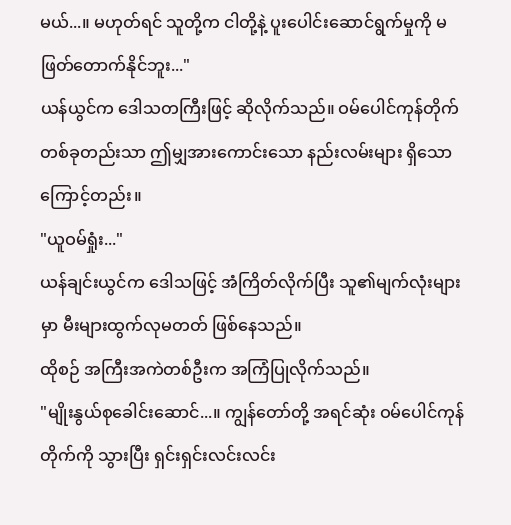မယ်...။ မဟုတ်ရင် သူတို့က ငါတို့နဲ့ ပူးပေါင်းဆောင်ရွက်မှုကို မဖြတ်တောက်နိုင်ဘူး..."
ယန်ယွင်က ဒေါသတကြီးဖြင့် ဆိုလိုက်သည်။ ဝမ်ပေါင်ကုန်တိုက်တစ်ခုတည်းသာ ဤမျှအားကောင်းသော နည်းလမ်းများ ရှိသောကြောင့်တည်း။
"ယူဝမ်ရှုံး..."
ယန်ချင်းယွင်က ဒေါသဖြင့် အံကြိတ်လိုက်ပြီး သူ၏မျက်လုံးများမှာ မီးများထွက်လုမတတ် ဖြစ်နေသည်။
ထိုစဉ် အကြီးအကဲတစ်ဦးက အကြံပြုလိုက်သည်။
"မျိုးနွယ်စုခေါင်းဆောင်...။ ကျွန်တော်တို့ အရင်ဆုံး ဝမ်ပေါင်ကုန်တိုက်ကို သွားပြီး ရှင်းရှင်းလင်းလင်း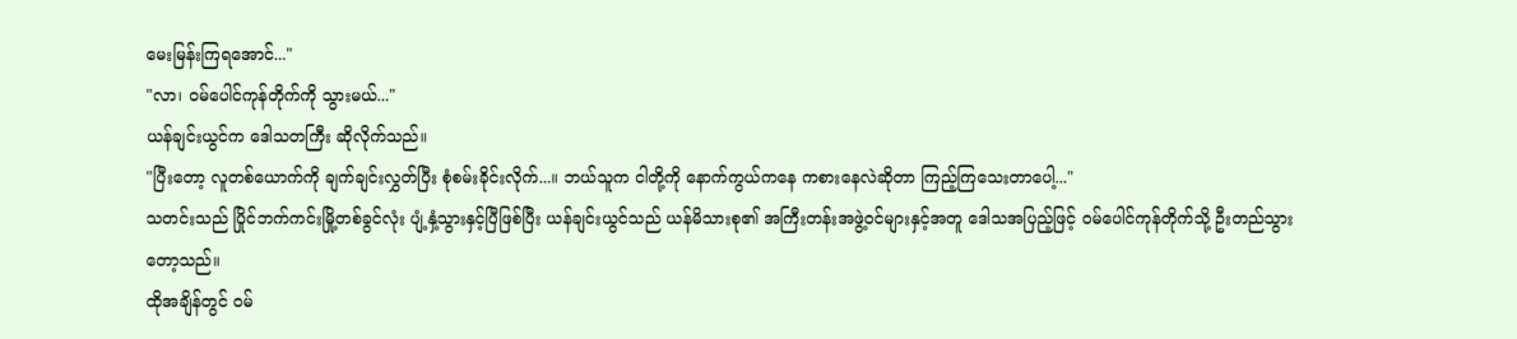မေးမြန်းကြရအောင်..."
"လာ၊ ဝမ်ပေါင်ကုန်တိုက်ကို သွားမယ်..."
ယန်ချင်းယွင်က ဒေါသတကြီး ဆိုလိုက်သည်။
"ပြီးတော့ လူတစ်ယောက်ကို ချက်ချင်းလွှတ်ပြီး စုံစမ်းခိုင်းလိုက်...။ ဘယ်သူက ငါတို့ကို နောက်ကွယ်ကနေ ကစားနေလဲဆိုတာ ကြည့်ကြသေးတာပေါ့..."
သတင်းသည် ပြိုင်ဘက်ကင်းမြို့တစ်ခွင်လုံး ပျံ့နှံ့သွားနှင့်ပြီဖြစ်ပြီး ယန်ချင်းယွင်သည် ယန်မိသားစု၏ အကြီးတန်းအဖွဲ့ဝင်များနှင့်အတူ ဒေါသအပြည့်ဖြင့် ဝမ်ပေါင်ကုန်တိုက်သို့ ဦးတည်သွားတော့သည်။
ထိုအချိန်တွင် ဝမ်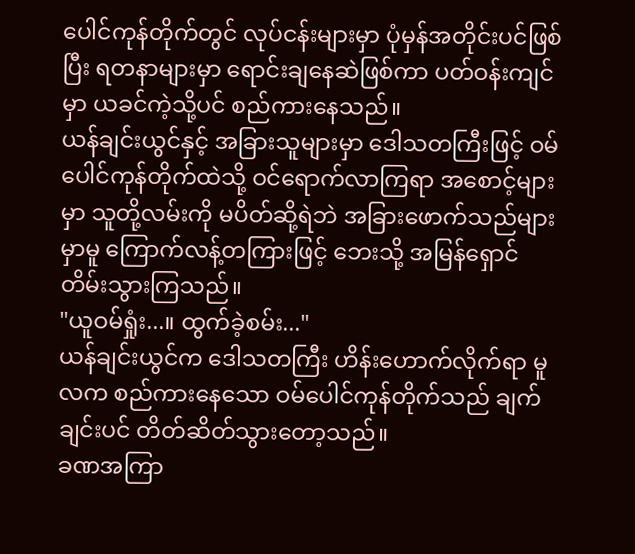ပေါင်ကုန်တိုက်တွင် လုပ်ငန်းများမှာ ပုံမှန်အတိုင်းပင်ဖြစ်ပြီး ရတနာများမှာ ရောင်းချနေဆဲဖြစ်ကာ ပတ်ဝန်းကျင်မှာ ယခင်ကဲ့သို့ပင် စည်ကားနေသည်။
ယန်ချင်းယွင်နှင့် အခြားသူများမှာ ဒေါသတကြီးဖြင့် ဝမ်ပေါင်ကုန်တိုက်ထဲသို့ ဝင်ရောက်လာကြရာ အစောင့်များမှာ သူတို့လမ်းကို မပိတ်ဆို့ရဲဘဲ အခြားဖောက်သည်များမှာမူ ကြောက်လန့်တကြားဖြင့် ဘေးသို့ အမြန်ရှောင်တိမ်းသွားကြသည်။
"ယူဝမ်ရှုံး...။ ထွက်ခဲ့စမ်း..."
ယန်ချင်းယွင်က ဒေါသတကြီး ဟိန်းဟောက်လိုက်ရာ မူလက စည်ကားနေသော ဝမ်ပေါင်ကုန်တိုက်သည် ချက်ချင်းပင် တိတ်ဆိတ်သွားတော့သည်။
ခဏအကြာ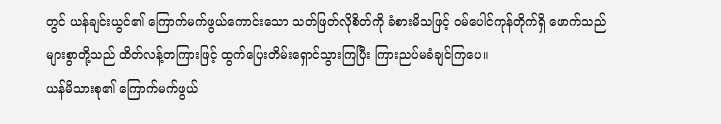တွင် ယန်ချင်းယွင်၏ ကြောက်မက်ဖွယ်ကောင်းသော သတ်ဖြတ်လိုစိတ်ကို ခံစားမိသဖြင့် ဝမ်ပေါင်ကုန်တိုက်ရှိ ဖောက်သည်များစွာတို့သည် ထိတ်လန့်တကြားဖြင့် ထွက်ပြေးတိမ်းရှောင်သွားကြပြီး ကြားညပ်မခံချင်ကြပေ။
ယန်မိသားစု၏ ကြောက်မက်ဖွယ်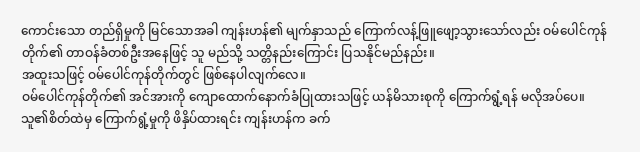ကောင်းသော တည်ရှိမှုကို မြင်သောအခါ ကျန်းဟန်၏ မျက်နှာသည် ကြောက်လန့်ဖြူဖျော့သွားသော်လည်း ဝမ်ပေါင်ကုန်တိုက်၏ တာဝန်ခံတစ်ဦးအနေဖြင့် သူ မည်သို့ သတ္တိနည်းကြောင်း ပြသနိုင်မည်နည်း။
အထူးသဖြင့် ဝမ်ပေါင်ကုန်တိုက်တွင် ဖြစ်နေပါလျက်လေ။
ဝမ်ပေါင်ကုန်တိုက်၏ အင်အားကို ကျောထောက်နောက်ခံပြုထားသဖြင့် ယန်မိသားစုကို ကြောက်ရွံ့ရန် မလိုအပ်ပေ။
သူ၏စိတ်ထဲမှ ကြောက်ရွံ့မှုကို ဖိနှိပ်ထားရင်း ကျန်းဟန်က ခက်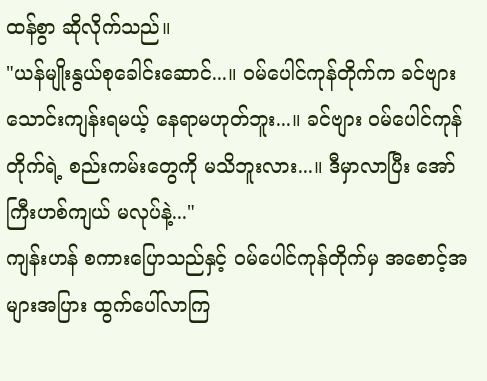ထန်စွာ ဆိုလိုက်သည်။
"ယန်မျိုးနွယ်စုခေါင်းဆောင်...။ ဝမ်ပေါင်ကုန်တိုက်က ခင်ဗျားသောင်းကျန်းရမယ့် နေရာမဟုတ်ဘူး...။ ခင်ဗျား ဝမ်ပေါင်ကုန်တိုက်ရဲ့ စည်းကမ်းတွေကို မသိဘူးလား...။ ဒီမှာလာပြီး အော်ကြီးဟစ်ကျယ် မလုပ်နဲ့..."
ကျန်းဟန် စကားပြောသည်နှင့် ဝမ်ပေါင်ကုန်တိုက်မှ အစောင့်အများအပြား ထွက်ပေါ်လာကြ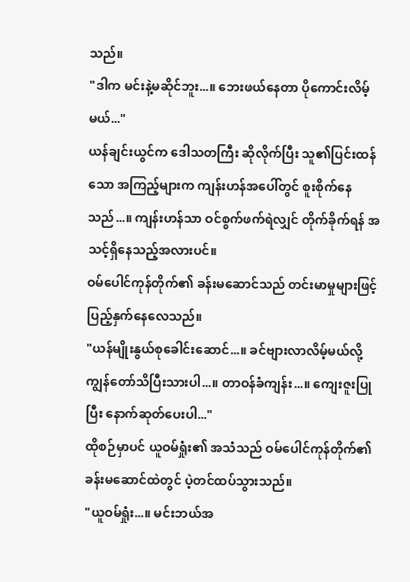သည်။
"ဒါက မင်းနဲ့မဆိုင်ဘူး...။ ဘေးဖယ်နေတာ ပိုကောင်းလိမ့်မယ်..."
ယန်ချင်းယွင်က ဒေါသတကြီး ဆိုလိုက်ပြီး သူ၏ပြင်းထန်သော အကြည့်များက ကျန်းဟန်အပေါ်တွင် စူးစိုက်နေသည်...။ ကျန်းဟန်သာ ဝင်စွက်ဖက်ရဲလျှင် တိုက်ခိုက်ရန် အသင့်ရှိနေသည့်အလားပင်။
ဝမ်ပေါင်ကုန်တိုက်၏ ခန်းမဆောင်သည် တင်းမာမှုများဖြင့် ပြည့်နှက်နေလေသည်။
"ယန်မျိုးနွယ်စုခေါင်းဆောင်...။ ခင်ဗျားလာလိမ့်မယ်လို့ ကျွန်တော်သိပြီးသားပါ...။ တာဝန်ခံကျန်း...။ ကျေးဇူးပြုပြီး နောက်ဆုတ်ပေးပါ..."
ထိုစဉ်မှာပင် ယူဝမ်ရှုံး၏ အသံသည် ဝမ်ပေါင်ကုန်တိုက်၏ ခန်းမဆောင်ထဲတွင် ပဲ့တင်ထပ်သွားသည်။
"ယူဝမ်ရှုံး...။ မင်းဘယ်အ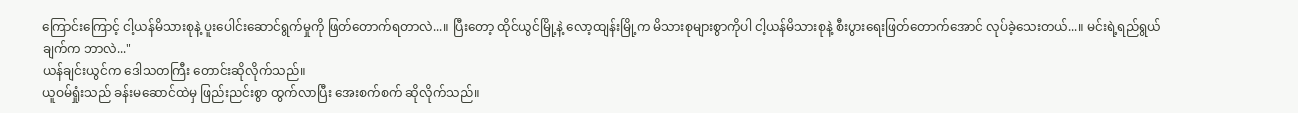ကြောင်းကြောင့် ငါ့ယန်မိသားစုနဲ့ ပူးပေါင်းဆောင်ရွက်မှုကို ဖြတ်တောက်ရတာလဲ...။ ပြီးတော့ ထိုင်ယွင်မြို့နဲ့ လော့ထျန်းမြို့က မိသားစုများစွာကိုပါ ငါ့ယန်မိသားစုနဲ့ စီးပွားရေးဖြတ်တောက်အောင် လုပ်ခဲ့သေးတယ်...။ မင်းရဲ့ရည်ရွယ်ချက်က ဘာလဲ..."
ယန်ချင်းယွင်က ဒေါသတကြီး တောင်းဆိုလိုက်သည်။
ယူဝမ်ရှုံးသည် ခန်းမဆောင်ထဲမှ ဖြည်းညင်းစွာ ထွက်လာပြီး အေးစက်စက် ဆိုလိုက်သည်။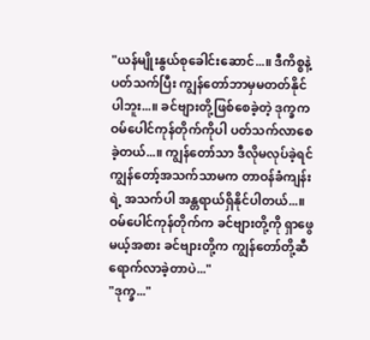"ယန်မျိုးနွယ်စုခေါင်းဆောင်...။ ဒီကိစ္စနဲ့ပတ်သက်ပြီး ကျွန်တော်ဘာမှမတတ်နိုင်ပါဘူး...။ ခင်ဗျားတို့ဖြစ်စေခဲ့တဲ့ ဒုက္ခက ဝမ်ပေါင်ကုန်တိုက်ကိုပါ ပတ်သက်လာစေခဲ့တယ်...။ ကျွန်တော်သာ ဒီလိုမလုပ်ခဲ့ရင် ကျွန်တော့်အသက်သာမက တာဝန်ခံကျန်းရဲ့ အသက်ပါ အန္တရာယ်ရှိနိုင်ပါတယ်...။ ဝမ်ပေါင်ကုန်တိုက်က ခင်ဗျားတို့ကို ရှာဖွေမယ့်အစား ခင်ဗျားတို့က ကျွန်တော်တို့ဆီ ရောက်လာခဲ့တာပဲ..."
"ဒုက္ခ..."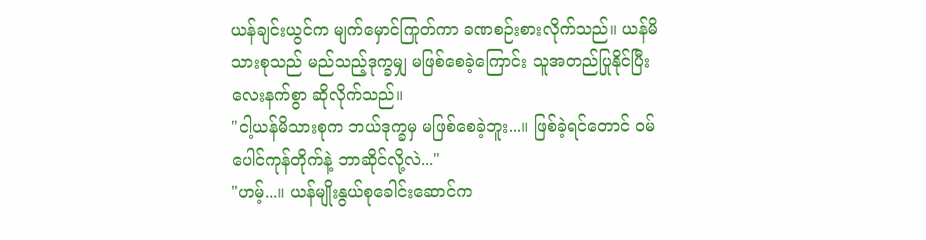ယန်ချင်းယွင်က မျက်မှောင်ကြုတ်ကာ ခဏစဉ်းစားလိုက်သည်။ ယန်မိသားစုသည် မည်သည့်ဒုက္ခမျှ မဖြစ်စေခဲ့ကြောင်း သူအတည်ပြုနိုင်ပြီး လေးနက်စွာ ဆိုလိုက်သည်။
"ငါ့ယန်မိသားစုက ဘယ်ဒုက္ခမှ မဖြစ်စေခဲ့ဘူး...။ ဖြစ်ခဲ့ရင်တောင် ဝမ်ပေါင်ကုန်တိုက်နဲ့ ဘာဆိုင်လို့လဲ..."
"ဟမ့်...။ ယန်မျိုးနွယ်စုခေါင်းဆောင်က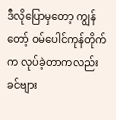ဒီလိုပြောမှတော့ ကျွန်တော့် ဝမ်ပေါင်ကုန်တိုက်က လုပ်ခဲ့တာကလည်း ခင်ဗျား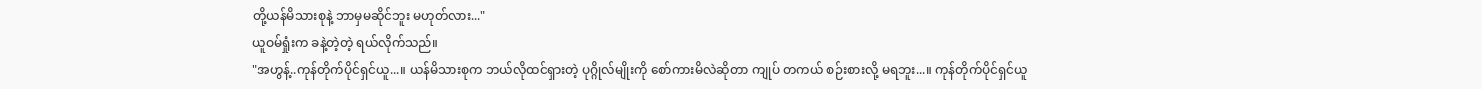တို့ယန်မိသားစုနဲ့ ဘာမှမဆိုင်ဘူး မဟုတ်လား..."
ယူဝမ်ရှုံးက ခနဲ့တဲ့တဲ့ ရယ်လိုက်သည်။
"အဟွန့်..ကုန်တိုက်ပိုင်ရှင်ယူ...။ ယန်မိသားစုက ဘယ်လိုထင်ရှားတဲ့ ပုဂ္ဂိုလ်မျိုးကို စော်ကားမိလဲဆိုတာ ကျုပ် တကယ် စဉ်းစားလို့ မရဘူး...။ ကုန်တိုက်ပိုင်ရှင်ယူ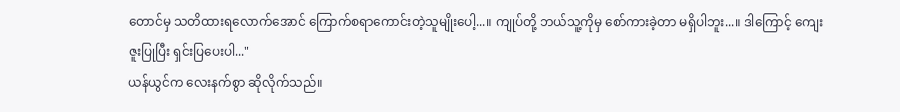တောင်မှ သတိထားရလောက်အောင် ကြောက်စရာကောင်းတဲ့သူမျိုးပေါ့...။ ကျုပ်တို့ ဘယ်သူ့ကိုမှ စော်ကားခဲ့တာ မရှိပါဘူး...။ ဒါကြောင့် ကျေးဇူးပြုပြီး ရှင်းပြပေးပါ..."
ယန်ယွင်က လေးနက်စွာ ဆိုလိုက်သည်။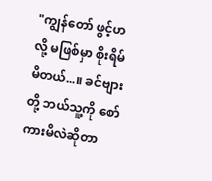"ကျွန်တော် ဖွင့်ဟလို့ မဖြစ်မှာ စိုးရိမ်မိတယ်...။ ခင်ဗျားတို့ ဘယ်သူ့ကို စော်ကားမိလဲဆိုတာ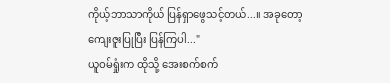ကိုယ့်ဘာသာကိုယ် ပြန်ရှာဖွေသင့်တယ်...။ အခုတော့ ကျေးဇူးပြုပြီး ပြန်ကြပါ..."
ယူဝမ်ရှုံးက ထိုသို့ အေးစက်စက်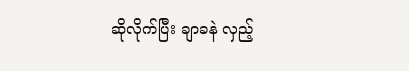ဆိုလိုက်ပြီး ချာခနဲ လှည့်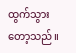ထွက်သွားတော့သည်။